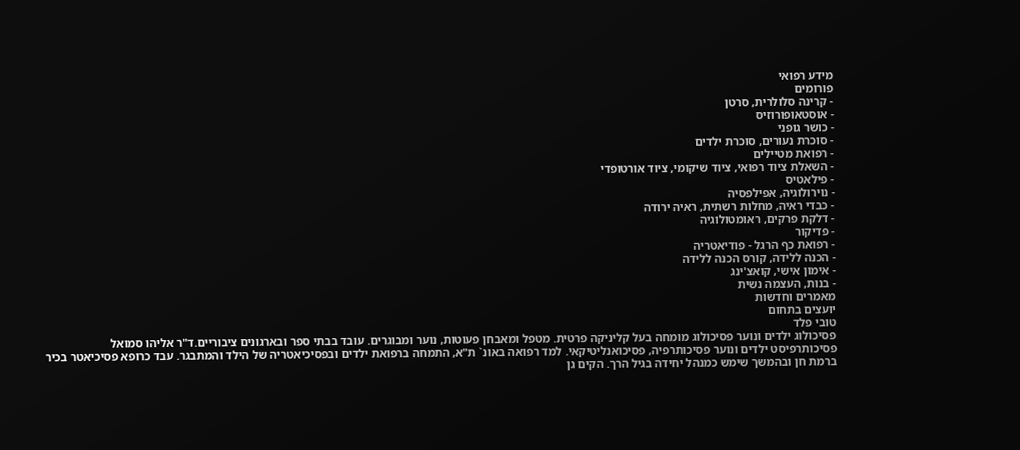מידע רפואי
פורומים
- קרינה סלולרית, סרטן
- אוסטאופורוזיס
- כושר גופני
- סוכרת נעורים, סוכרת ילדים
- רפואת מטיילים
- השאלת ציוד רפואי, ציוד שיקומי, ציוד אורטופדי
- פילאטיס
- נוירולוגיה, אפילפסיה
- כבדי ראיה, מחלות רשתית, ראיה ירודה
- דלקת פרקים, ראומטולוגיה
- פדיקור
- רפואת כף הרגל - פודיאטריה
- הכנה ללידה, קורס הכנה ללידה
- אימון אישי, קואצ'ינג
- בנות, העצמה נשית
מאמרים וחדשות
יועצים בתחום
טובי פלד
פסיכולוג ילדים ונוער פסיכולוג מומחה בעל קליניקה פרטית. מטפל ומאבחן פעוטות, נוער ומבוגרים. עובד בבתי ספר ובארגונים ציבוריים.ד"ר אליהו סמואל
פסיכותרפיסט ילדים ונוער פסיכותרפיה, פסיכואנליטיקאי. למד רפואה באונ` ת"א, התמחה ברפואת ילדים ובפסיכיאטריה של הילד והמתבגר. עבד כרופא פסיכיאטר בכיר ברמת חן ובהמשך שימש כמנהל יחידה בגיל הרך. הקים גן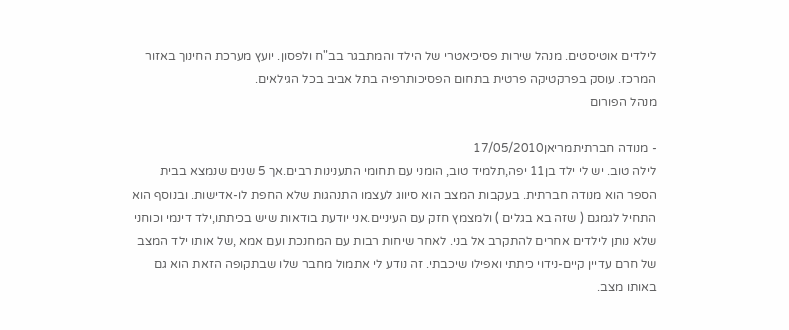לילדים אוטיסטים. מנהל שירות פסיכיאטרי של הילד והמתבגר בב"ח ולפסון. יועץ מערכת החינוך באזור המרכז. עוסק בפרקטיקה פרטית בתחום הפסיכותרפיה בתל אביב בכל הגילאים.
מנהל הפורום

- מנודה חברתיתמריאן17/05/2010
לילה טוב. יש לי ילד בן11 יפה,תלמיד טוב, הומני עם תחומי התענינות רבים.אך 5 שנים שנמצא בבית הספר הוא מנודה חברתית. בעקבות המצב הוא סיווג לעצמו התנהגות שלא החפת לו-אדישות. ובנוסף הוא התחיל לגמגם ( שזה בא בגלים ) ולמצמץ חזק עם העיניים.אני יודעת בודאות שיש בכיתתו,ילד דינמי וכוחני שלא נותן לילדים אחרים להתקרב אל בני. לאחר שיחות רבות עם המחנכת ועם אמא ,של אותו ילד המצב של חרם עדיין קיים-נידוי כיתתי ואפילו שיכבתי. זה נודע לי אתמול מחבר שלו שבתקופה הזאת הוא גם באותו מצב.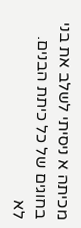מכיתה א ניסיתי לשלב את בני בחוגים של כל כיתת הבנים. לא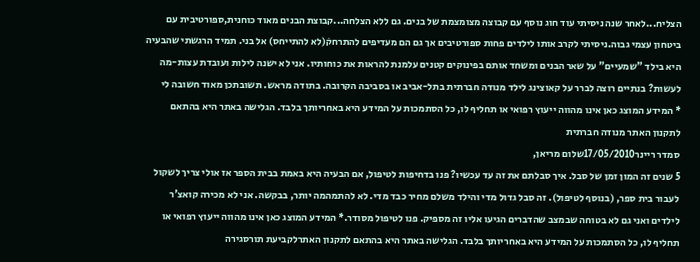הצליח...לאחר שנה ניסיתי עוד חוג נוסף עם קבוצה מצומצמת של בנים. גם ללא הצלחה...קבוצת הבנים מאוד כוחנית,ספורטיבית עם ביטחון עצמי גבוה.ניסיתי לקרב אותו לילדים פחות ספורטיבים אך גם הם מעדיפים להתרחקׁ(לא להתייחס) אל בני. תמיד הרגשתי שהבעיה היא בילד "שמעיים" על שאר הבנים ומשחד אותם בפינוקים קטנים עלמנת להראות את כוחותיו. אני לא ישנה לילות ועובדת עצות-מה לעשות? בנתיים רוצה לברר על קאוצינג לילד מנודה חברתית בתל-אביב או בסביבה הקרובה. בתודה מראש. תשובתכן מאוד חשובה לי
* המידע המוצג כאן אינו מהווה ייעוץ רפואי או תחליף לו, כל הסתמכות על המידע היא באחריותך בלבד. הגלישה באתר היא בהתאם לתקנון האתר מנודה חברתית
סמדר ריינר17/05/2010שלום מריאן,
5 שנים זה המון זמן של סבל. איך סבלתם את זה עד עכשיו? פנו בדחיפות לטיפול, אם הבעיה היא באמת בבית הספר אז אולי צריך לשקול לעבור בית ספר, (בנוסף לטיפול). זה סבל גדול מדי והילד משלם מחיר כבד מדי. לא להתמהמה יותר, בבקשה. אני לא מכירה קואצ'ר לילדים ואני גם לא בטוחה שבמצב שהדברים הגיעו אליו זה מספיק. פנו לטיפול מסודר.* המידע המוצג כאן אינו מהווה ייעוץ רפואי או תחליף לו, כל הסתמכות על המידע היא באחריותך בלבד. הגלישה באתר היא בהתאם לתקנון האתרלקביעת תורסגירה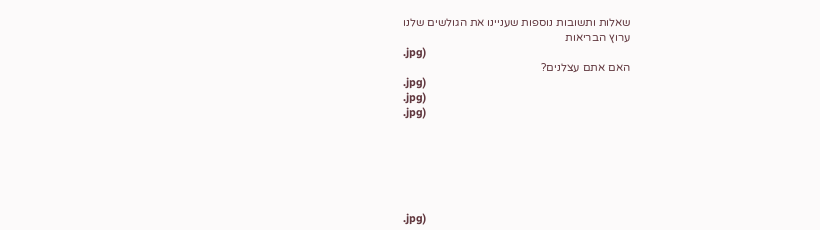שאלות ותשובות נוספות שעניינו את הגולשים שלנו
ערוץ הבריאות
.jpg)
האם אתם עצלנים?
.jpg)
.jpg)
.jpg)






.jpg)